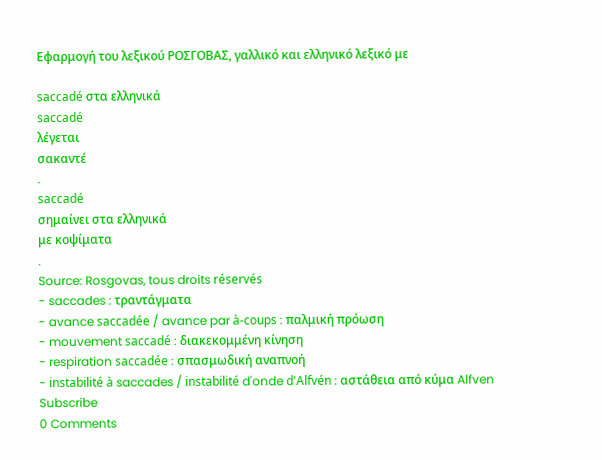Εφαρμογή του λεξικού ΡΟΣΓΟΒΑΣ, γαλλικό και ελληνικό λεξικό με

saccadé στα ελληνικά
saccadé
λέγεται
σακαντέ
.
saccadé
σημαίνει στα ελληνικά
με κοψίματα
.
Source: Rosgovas, tous droits réservés
- saccades : τραντάγματα
- avance saccadée / avance par à-coups : παλμική πρόωση
- mouvement saccadé : διακεκομμένη κίνηση
- respiration saccadée : σπασμωδική αναπνοή
- instabilité à saccades / instabilité d'onde d'Alfvén : αστάθεια από κύμα Alfven
Subscribe
0 Comments